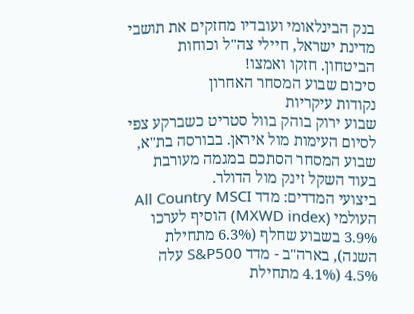בנק הבינלאומי ועובדיו מחזקים את תושבי מדינת ישראל, חיילי צה"ל וכוחות הביטחון. חזקו ואמצו!
סיכום שבוע המסחר האחרון
נקודות עיקריות
שבוע ירוק בוהק בוול סטריט כשברקע צפי לסיום העימות מול איראן. בבורסה בת"א, שבוע המסחר הסתכם במגמה מעורבת בעוד השקל זינק מול הדולר.
ביצועי המדדים: מדד All Country MSCI העולמי (MXWD index) הוסיף לערכו 3.9% בשבוע שחלף (6.3% מתחילת השנה), בארה"ב - מדד S&P500 עלה 4.5% (4.1% מתחילת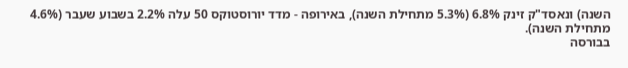השנה) ונאסד"ק זינק 6.8% (5.3% מתחילת השנה), באירופה - מדד יורוסטוקס 50 עלה 2.2% בשבוע שעבר (4.6% מתחילת השנה).
בבורסה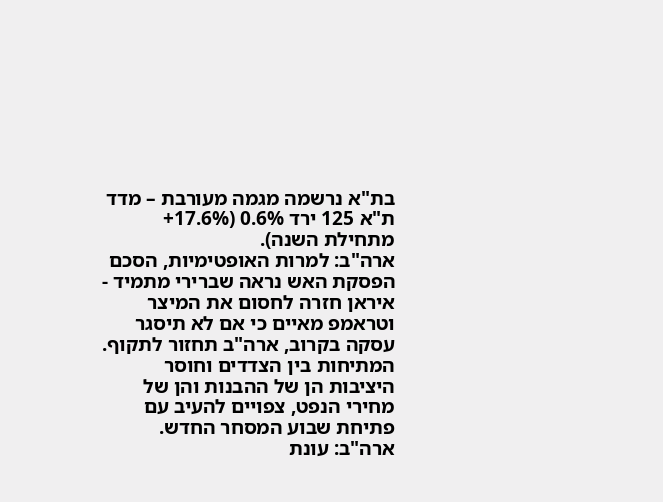בת"א נרשמה מגמה מעורבת – מדד ת"א 125 ירד 0.6% (17.6%+ מתחילת השנה).
ארה"ב: למרות האופטימיות, הסכם הפסקת האש נראה שברירי מתמיד - איראן חזרה לחסום את המיצר וטראמפ מאיים כי אם לא תיסגר עסקה בקרוב, ארה"ב תחזור לתקוף. המתיחות בין הצדדים וחוסר היציבות הן של ההבנות והן של מחירי הנפט, צפויים להעיב עם פתיחת שבוע המסחר החדש.
ארה"ב: עונת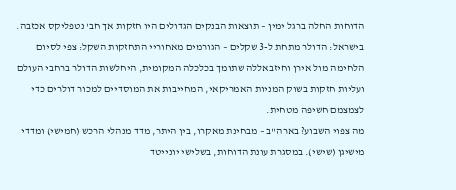הדוחות החלה ברגל ימין – תוצאות הבנקים הגדולים היו חזקות אך חב' נטפליקס אכזבה.
בישראל: הדולר מתחת ל-3 שקלים – הגורמים מאחוריי התחזקות השקל: צפי לסיום הלחימה מול אירן וחיזבאללה שתומך בכלכלה המקומית, היחלשות הדולר ברחבי העולם ועליות חזקות בשוק המניות האמריקאי, המחייבות את המוסדיים למכור דולרים כדי לצמצמם חשיפה מטחית.
מה צפוי השבוע? בארה"ב – מבחינת מאקרו, בין היתר, מדד מנהלי הרכש (חמישי) ומדדי מישיגן (שישי). במסגרת עונת הדוחות, בשלישי יונייטד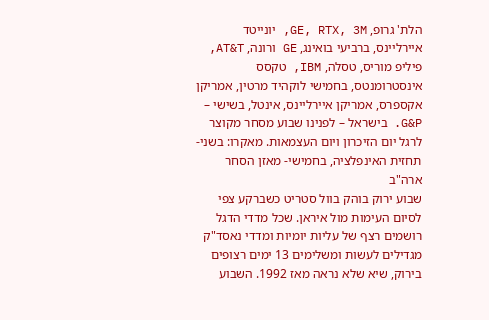הלת' גרופ, GE, RTX, 3M, יונייטד איירליינס, ברביעי בואינג, GE ורונה, AT&T, פיליפ מוריס, טסלה, IBM, טקסס אינסטרומנטס, בחמישי לוקהיד מרטין, אמריקן אקספרס, אמריקן איירליינס, אינטל, בשישי – G&P. בישראל – לפנינו שבוע מסחר מקוצר לרגל יום הזיכרון ויום העצמאות. מאקרו: בשני- תחזית האינפלציה, בחמישי- מאזן הסחר
ארה"ב
שבוע ירוק בוהק בוול סטריט כשברקע צפי לסיום העימות מול איראן. שכל מדדי הדגל רושמים רצף של עליות יומיות ומדדי נאסד"ק מגדילים לעשות ומשלימים 13 ימים רצופים בירוק, שיא שלא נראה מאז 1992. השבוע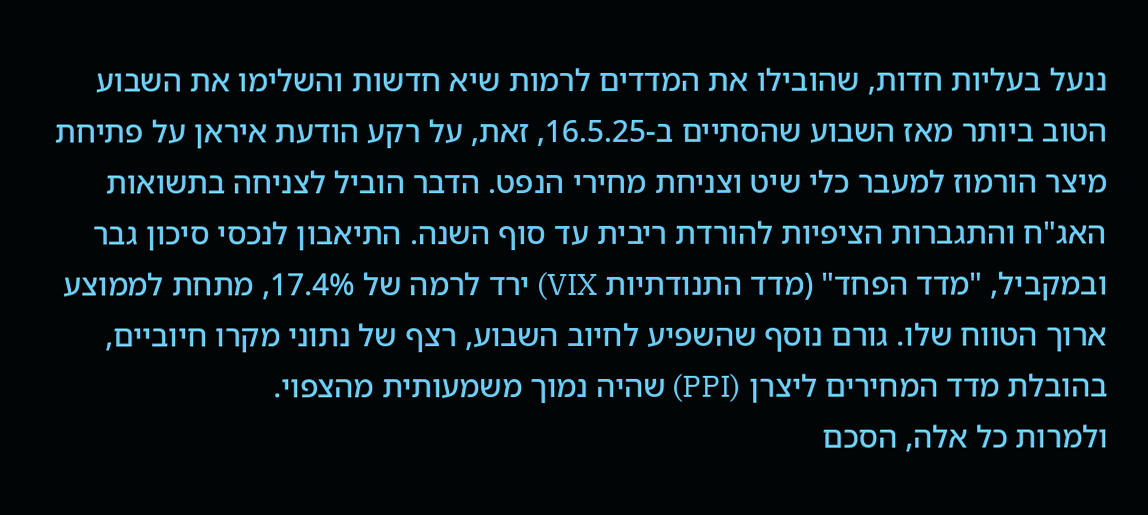ננעל בעליות חדות, שהובילו את המדדים לרמות שיא חדשות והשלימו את השבוע הטוב ביותר מאז השבוע שהסתיים ב-16.5.25, זאת, על רקע הודעת איראן על פתיחת מיצר הורמוז למעבר כלי שיט וצניחת מחירי הנפט. הדבר הוביל לצניחה בתשואות האג"ח והתגברות הציפיות להורדת ריבית עד סוף השנה. התיאבון לנכסי סיכון גבר ובמקביל, "מדד הפחד" (מדד התנודתיות VIX) ירד לרמה של 17.4%, מתחת לממוצע ארוך הטווח שלו. גורם נוסף שהשפיע לחיוב השבוע, רצף של נתוני מקרו חיוביים, בהובלת מדד המחירים ליצרן (PPI) שהיה נמוך משמעותית מהצפוי.
ולמרות כל אלה, הסכם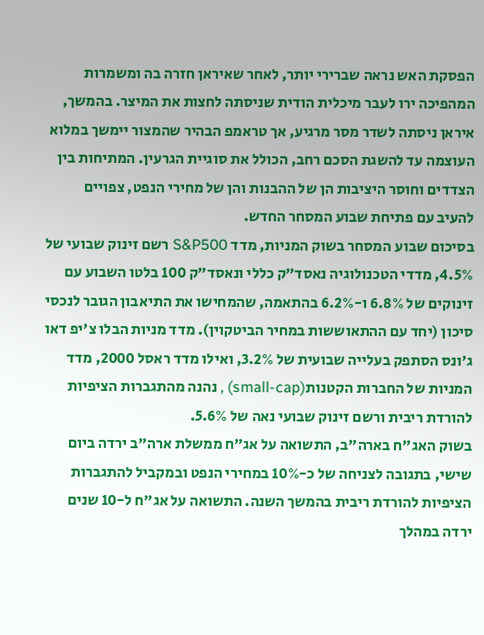הפסקת האש נראה שברירי יותר, לאחר שאיראן חזרה בה ומשמרות המהפיכה ירו לעבר מיכלית הודית שניסתה לחצות את המיצר. בהמשך, איראן ניסתה לשדר מסר מרגיע, אך טראמפ הבהיר שהמצור יימשך במלוא העוצמה עד להשגת הסכם רחב, הכולל את סוגיית הגרעין. המתיחות בין הצדדים וחוסר היציבות הן של ההבנות והן של מחירי הנפט, צפויים להעיב עם פתיחת שבוע המסחר החדש.
בסיכום שבוע המסחר בשוק המניות, מדד S&P500 רשם זינוק שבועי של 4.5%, מדדי הטכנולוגיה נאסד"ק כללי ונאסד"ק 100 בלטו השבוע עם זינוקים של 6.8% ו-6.2% בהתאמה, שהמחישו את התיאבון הגובר לנכסי סיכון (יחד עם ההתאוששות במחיר הביטקוין). מדד מניות הבלו צ'יפ דאו ג'ונס הסתפק בעלייה שבועית של 3.2%, ואילו מדד ראסל 2000, מדד המניות של החברות הקטנות(small-cap) , נהנה מהתגברות הציפיות להורדת ריבית ורשם זינוק שבועי נאה של 5.6%.
בשוק האג"ח בארה"ב, התשואה על אג"ח ממשלת ארה"ב ירדה ביום שישי, בתגובה לצניחה של כ-10% במחירי הנפט ובמקביל להתגברות הציפיות להורדת ריבית בהמשך השנה. התשואה על אג"ח ל-10 שנים ירדה במהלך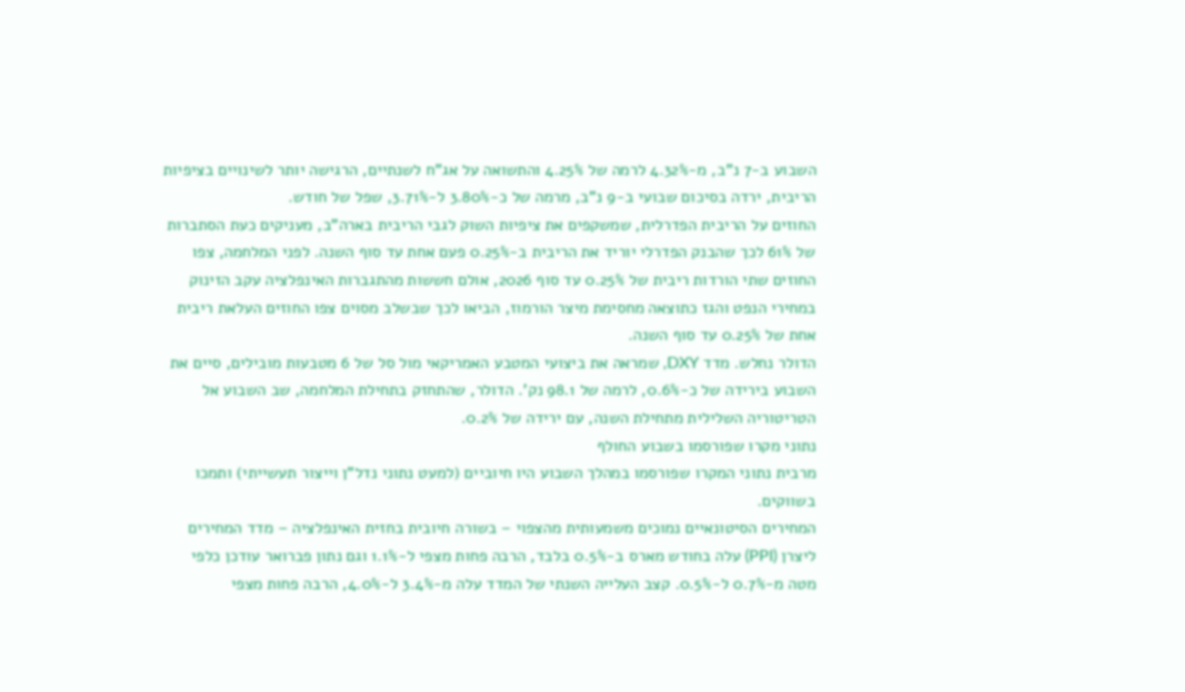השבוע ב-7 נ"ב, מ-4.32% לרמה של 4.25% והתשואה על אג"ח לשנתיים, הרגישה יותר לשינויים בציפיות הריבית, ירדה בסיכום שבועי ב-9 נ"ב, מרמה של כ-3.80% ל-3.71%, שפל של חודש.
החוזים על הריבית הפדרלית, שמשקפים את ציפיות השוק לגבי הריבית בארה"ב, מעניקים כעת הסתברות של 61% לכך שהבנק הפדרלי יוריד את הריבית ב-0.25% פעם אחת עד סוף השנה. לפני המלחמה, צפו החוזים שתי הורדות ריבית של 0.25% עד סוף 2026, אולם חששות מהתגברות האינפלציה עקב הזינוק במחירי הנפט והגז כתוצאה מחסימת מיצר הורמוז, הביאו לכך שבשלב מסוים צפו החוזים העלאת ריבית אחת של 0.25% עד סוף השנה.
הדולר נחלש. מדד DXY, שמראה את ביצועי המטבע האמריקאי מול סל של 6 מטבעות מובילים, סיים את השבוע בירידה של כ-0.6%, לרמה של 98.1 נק'. הדולר, שהתחזק בתחילת המלחמה, שב השבוע אל הטריטוריה השלילית מתחילת השנה, עם ירידה של 0.2%.
נתוני מקרו שפורסמו בשבוע החולף
מרבית נתוני המקרו שפורסמו במהלך השבוע היו חיוביים (למעט נתוני נדל"ן וייצור תעשייתי) ותמכו בשווקים.
המחירים הסיטונאיים נמוכים משמעותית מהצפוי – בשורה חיובית בחזית האינפלציה – מדד המחירים ליצרן (PPI) עלה בחודש מארס ב-0.5% בלבד, הרבה פחות מצפי ל-1.1% וגם נתון פברואר עודכן כלפי מטה מ-0.7% ל-0.5%. קצב העלייה השנתי של המדד עלה מ-3.4% ל-4.0%, הרבה פחות מצפי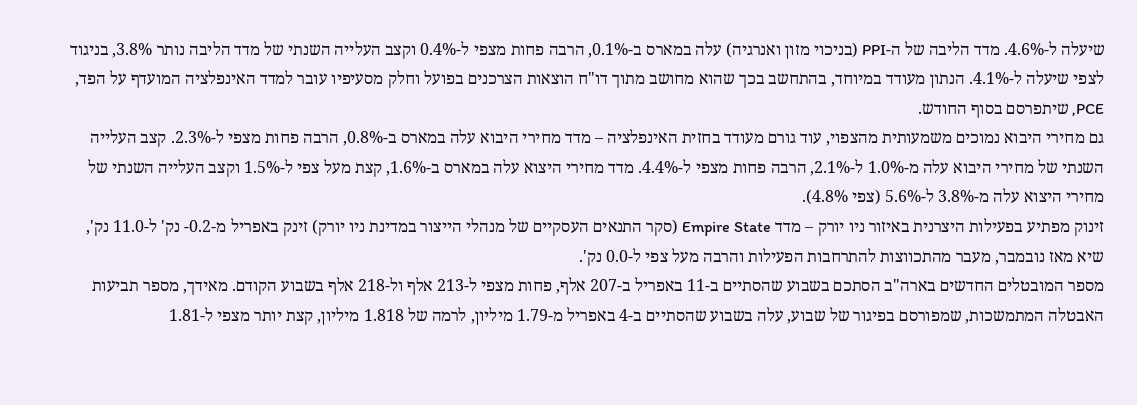שיעלה ל-4.6%. מדד הליבה של ה-PPI (בניכוי מזון ואנרגיה) עלה במארס ב-0.1%, הרבה פחות מצפי ל-0.4% וקצב העלייה השנתי של מדד הליבה נותר 3.8%, בניגוד לצפי שיעלה ל-4.1%. הנתון מעודד במיוחד, בהתחשב בכך שהוא מחושב מתוך דו"ח הוצאות הצרכנים בפועל וחלק מסעיפיו עובר למדד האינפלציה המועדף על הפד, PCE, שיתפרסם בסוף החודש.
גם מחירי היבוא נמוכים משמעותית מהצפוי, עוד גורם מעודד בחזית האינפלציה – מדד מחירי היבוא עלה במארס ב-0.8%, הרבה פחות מצפי ל-2.3%. קצב העלייה השנתי של מחירי היבוא עלה מ-1.0% ל-2.1%, הרבה פחות מצפי ל-4.4%. מדד מחירי היצוא עלה במארס ב-1.6%, קצת מעל צפי ל-1.5% וקצב העלייה השנתי של מחירי היצוא עלה מ-3.8% ל-5.6% (צפי 4.8%).
זינוק מפתיע בפעילות היצרנית באיזור ניו יורק – מדד Empire State (סקר התנאים העסקיים של מנהלי הייצור במדינת ניו יורק) זינק באפריל מ-0.2- נק' ל-11.0 נק', שיא מאז נובמבר, מעבר מהתכווצות להתרחבות הפעילות והרבה מעל צפי ל-0.0 נק'.
מספר המובטלים החדשים בארה"ב הסתכם בשבוע שהסתיים ב-11 באפריל ב-207 אלף, פחות מצפי ל-213 אלף ול-218 אלף בשבוע הקודם. מאידך, מספר תביעות האבטלה המתמשכות, שמפורסם בפיגור של שבוע, עלה בשבוע שהסתיים ב-4 באפריל מ-1.79 מיליון, לרמה של 1.818 מיליון, קצת יותר מצפי ל-1.81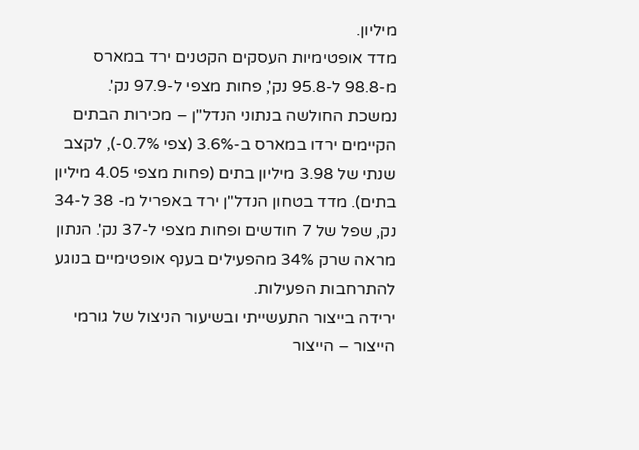מיליון.
מדד אופטימיות העסקים הקטנים ירד במארס מ-98.8 ל-95.8 נק', פחות מצפי ל-97.9 נק'.
נמשכת החולשה בנתוני הנדל"ן – מכירות הבתים הקיימים ירדו במארס ב-3.6% (צפי 0.7%-), לקצב שנתי של 3.98 מיליון בתים (פחות מצפי 4.05 מיליון בתים). מדד בטחון הנדל"ן ירד באפריל מ- 38 ל-34 נק, שפל של 7 חודשים ופחות מצפי ל-37 נק'. הנתון מראה שרק 34% מהפעילים בענף אופטימיים בנוגע להתרחבות הפעילות.
ירידה בייצור התעשייתי ובשיעור הניצול של גורמי הייצור – הייצור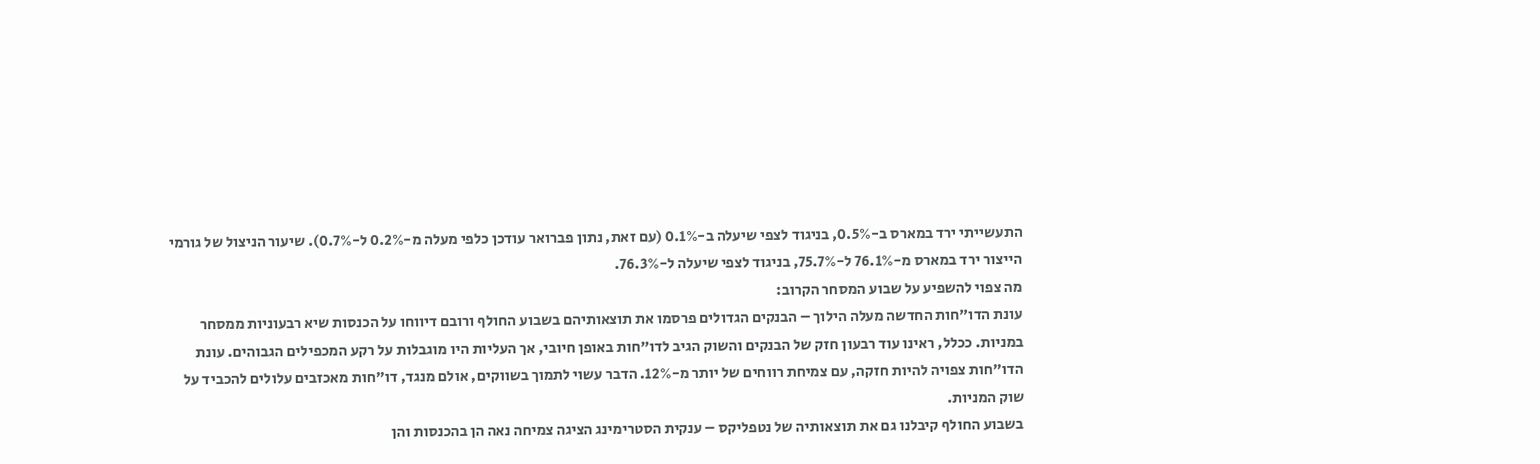התעשייתי ירד במארס ב-0.5%, בניגוד לצפי שיעלה ב-0.1% (עם זאת, נתון פברואר עודכן כלפי מעלה מ-0.2% ל-0.7%). שיעור הניצול של גורמי הייצור ירד במארס מ-76.1% ל-75.7%, בניגוד לצפי שיעלה ל-76.3%.
מה צפוי להשפיע על שבוע המסחר הקרוב:
עונת הדו"חות החדשה מעלה הילוך – הבנקים הגדולים פרסמו את תוצאותיהם בשבוע החולף ורובם דיווחו על הכנסות שיא רבעוניות ממסחר במניות. ככלל, ראינו עוד רבעון חזק של הבנקים והשוק הגיב לדו"חות באופן חיובי, אך העליות היו מוגבלות על רקע המכפילים הגבוהים. עונת הדו"חות צפויה להיות חזקה, עם צמיחת רווחים של יותר מ-12%. הדבר עשוי לתמוך בשווקים, אולם מנגד, דו"חות מאכזבים עלולים להכביד על שוק המניות.
בשבוע החולף קיבלנו גם את תוצאותיה של נטפליקס – ענקית הסטרימינג הציגה צמיחה נאה הן בהכנסות והן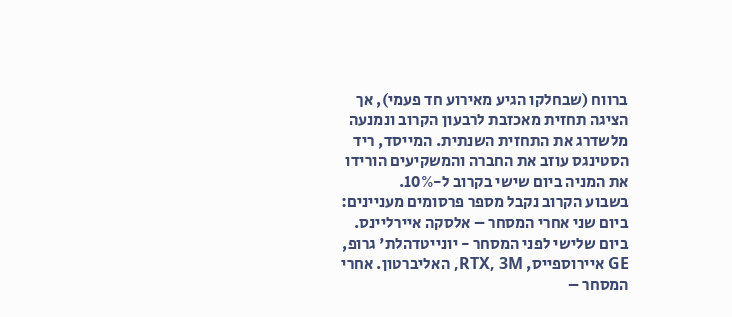ברווח (שבחלקו הגיע מאירוע חד פעמי), אך הציגה תחזית מאכזבת לרבעון הקרוב ונמנעה מלשדרג את התחזית השנתית. המייסד, ריד הסטינגס עוזב את החברה והמשקיעים הורידו את המניה ביום שישי בקרוב ל-10%.
בשבוע הקרוב נקבל מספר פרסומים מעניינים: ביום שני אחרי המסחר – אלסקה איירליינס. ביום שלישי לפני המסחר - יונייטדהלת' גרופ, GE איירוספייס, RTX, 3M, האליברטון. אחרי המסחר –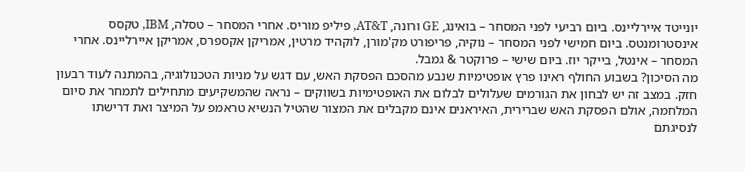יונייטד איירליינס. ביום רביעי לפני המסחר – בואינג, GE ורונה, AT&T, פיליפ מוריס. אחרי המסחר – טסלה, IBM, טקסס אינסטרומנטס. ביום חמישי לפני המסחר – נוקיה, פריפורט מק'מורן, לוקהיד מרטין, אמריקן אקספרס, אמריקן איירליינס. אחרי המסחר – אינטל, בייקר יוז. ביום שישי – פרוקטר & גמבל.
מה הסיכון? בשבוע החולף ראינו פרץ אופטימיות שנבע מהסכם הפסקת האש, עם דגש על מניות הטכנולוגיה, בהמתנה לעוד רבעון חזק. במצב זה יש לבחון את הגורמים שעלולים לבלום את האופטימיות בשווקים – נראה שהמשקיעים מתחילים לתמחר את סיום המלחמה, אולם הפסקת האש שברירית, האיראנים אינם מקבלים את המצור שהטיל הנשיא טראמפ על המיצר ואת דרישתו לנסיגתם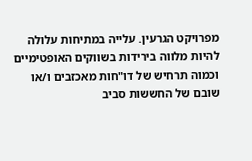מפרויקט הגרעין. עלייה במתיחות עלולה להיות מלווה בירידות בשווקים האופטימיים וכמוה תרחיש של דו"חות מאכזבים ו/או שובם של החששות סביב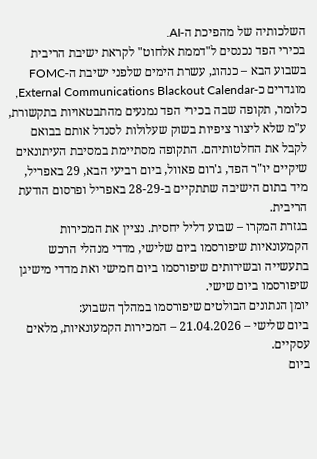השלכותיה של מהפיכת ה-AI.
בכירי הפד נכנסים ל"דממת אלחוט" לקראת ישיבת הריבית בשבוע הבא – כנהוג, עשרת הימים שלפני ישיבת ה-FOMC מוגדרים כ-External Communications Blackout Calendar, כלומר, תקופה שבה בכירי הפד נמנעים מהתבטאויות בתקשורת, ע"מ שלא ליצור ציפיות בשוק שעלולות לסנדל אותם בבואם לקבל את החלטותיהם. התקופה מסתיימת במסיבת העיתונאים שיקיים יו"ר הפד, ג'רום פאוול, ביום רביעי הבא, 29 באפריל, מיד בתום הישיבה שתתקיים ב-28-29 באפריל ופרסום הודעת הריבית.
בגזרת המקרו – שבוע דליל יחסית. נציין את המכירות הקמעונאיות שיפורסמו ביום שלישי, מדדי מנהלי הרכש בתעשייה ובשירותים שיפורסמו ביום חמישי ואת מדדי מישיגן שיפורסמו ביום שישי.
יומן הנתונים הבולטים שיפורסמו במהלך השבוע:
ביום שלישי – 21.04.2026 – המכירות הקמעונאיות, מלאים עסקיים.
ביום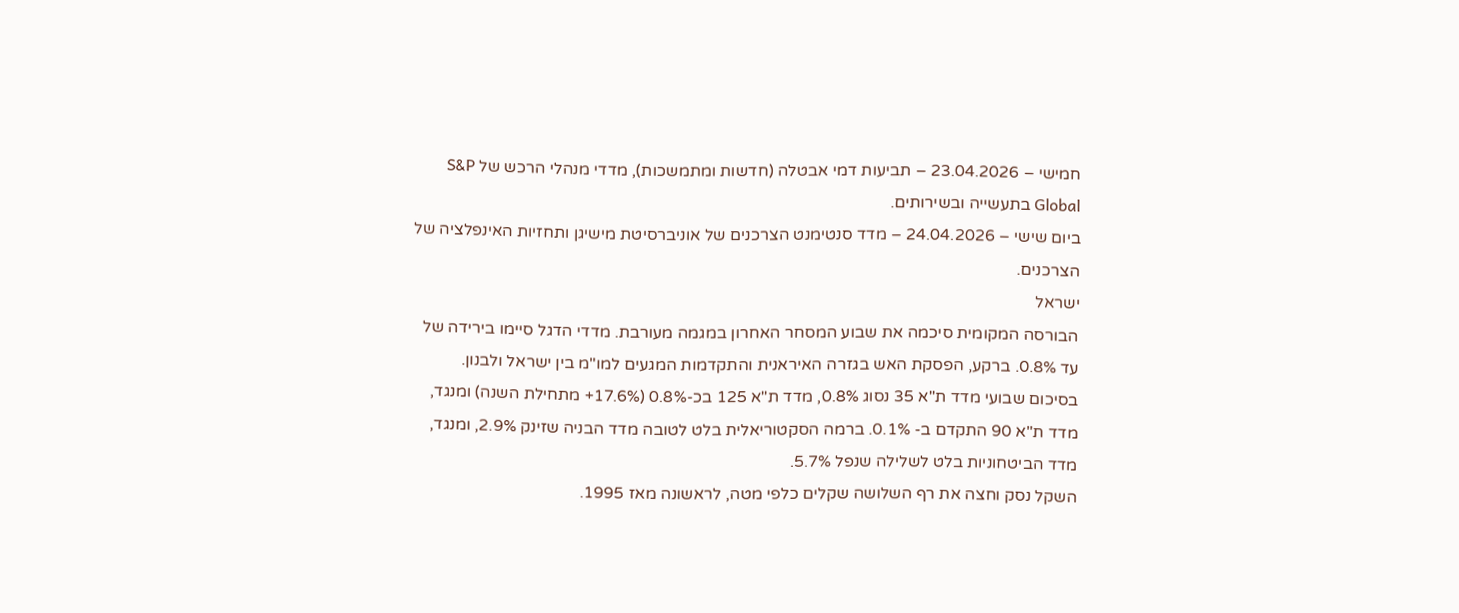חמישי – 23.04.2026 – תביעות דמי אבטלה (חדשות ומתמשכות), מדדי מנהלי הרכש של S&P Global בתעשייה ובשירותים.
ביום שישי – 24.04.2026 – מדד סנטימנט הצרכנים של אוניברסיטת מישיגן ותחזיות האינפלציה של הצרכנים.
ישראל
הבורסה המקומית סיכמה את שבוע המסחר האחרון במגמה מעורבת. מדדי הדגל סיימו בירידה של עד 0.8%. ברקע, הפסקת האש בגזרה האיראנית והתקדמות המגעים למו"מ בין ישראל ולבנון. בסיכום שבועי מדד ת"א 35 נסוג 0.8%, מדד ת"א 125 בכ-0.8% (17.6%+ מתחילת השנה) ומנגד, מדד ת"א 90 התקדם ב- 0.1%. ברמה הסקטוריאלית בלט לטובה מדד הבניה שזינק 2.9%, ומנגד, מדד הביטחוניות בלט לשלילה שנפל 5.7%.
השקל נסק וחצה את רף השלושה שקלים כלפי מטה, לראשונה מאז 1995.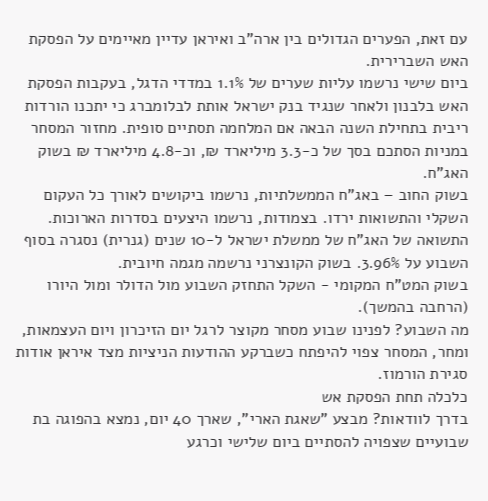עם זאת, הפערים הגדולים בין ארה"ב ואיראן עדיין מאיימים על הפסקת האש השברירית.
ביום שישי נרשמו עליות שערים של 1.1% במדדי הדגל, בעקבות הפסקת האש בלבנון ולאחר שנגיד בנק ישראל אותת לבלומברג כי יתכנו הורדות ריבית בתחילת השנה הבאה אם המלחמה תסתיים סופית. מחזור המסחר במניות הסתכם בסך של כ-3.3 מיליארד ₪, וכ-4.8 מיליארד ₪ בשוק האג"ח.
בשוק החוב – באג"ח הממשלתיות, נרשמו ביקושים לאורך כל העקום השקלי והתשואות ירדו. בצמודות, נרשמו היצעים בסדרות הארוכות. התשואה של האג"ח של ממשלת ישראל ל-10 שנים (גנרית) נסגרה בסוף השבוע על 3.96%. בשוק הקונצרני נרשמה מגמה חיובית.
בשוק המט"ח המקומי - השקל התחזק השבוע מול הדולר ומול היורו (הרחבה בהמשך).
מה השבוע? לפנינו שבוע מסחר מקוצר לרגל יום הזיכרון ויום העצמאות, ומחר, המסחר צפוי להיפתח כשברקע ההודעות הניציות מצד איראן אודות סגירת הורמוז.
כלכלה תחת הפסקת אש
בדרך לוודאות? מבצע "שאגת הארי", שארך 40 יום, נמצא בהפוגה בת שבועיים שצפויה להסתיים ביום שלישי וכרגע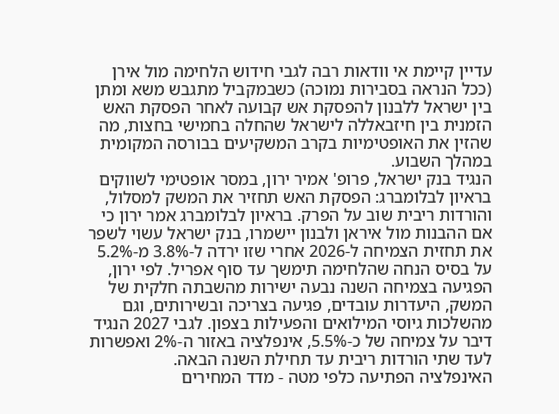עדיין קיימת אי וודאות רבה לגבי חידוש הלחימה מול אירן (ככל הנראה בסבירות נמוכה) כשבמקביל מתגבש משא ומתן בין ישראל ללבנון להפסקת אש קבועה לאחר הפסקת האש הזמנית בין חיזבאללה לישראל שהחלה בחמישי בחצות, מה שהזין את האופטימיות בקרב המשקיעים בבורסה המקומית במהלך השבוע.
הנגיד בנק ישראל, פרופ' אמיר ירון, במסר אופטימי לשווקים בראיון לבלומברג: הפסקת האש תחזיר את המשק למסלול, והורדות ריבית שוב על הפרק. בראיון לבלומברג אמר ירון כי אם ההבנות מול איראן ולבנון יישמרו, בנק ישראל עשוי לשפר את תחזית הצמיחה ל-2026 אחרי שזו ירדה ל-3.8% מ-5.2% על בסיס הנחה שהלחימה תימשך עד סוף אפריל. לפי ירון, הפגיעה בצמיחה השנה נבעה ישירות מהשבתה חלקית של המשק, היעדרות עובדים, פגיעה בצריכה ובשירותים, וגם מהשלכות גיוסי המילואים והפעילות בצפון. לגבי 2027 הנגיד דיבר על צמיחה של כ-5.5%, אינפלציה באזור ה-2% ואפשרות לעד שתי הורדות ריבית עד תחילת השנה הבאה.
האינפלציה הפתיעה כלפי מטה - מדד המחירים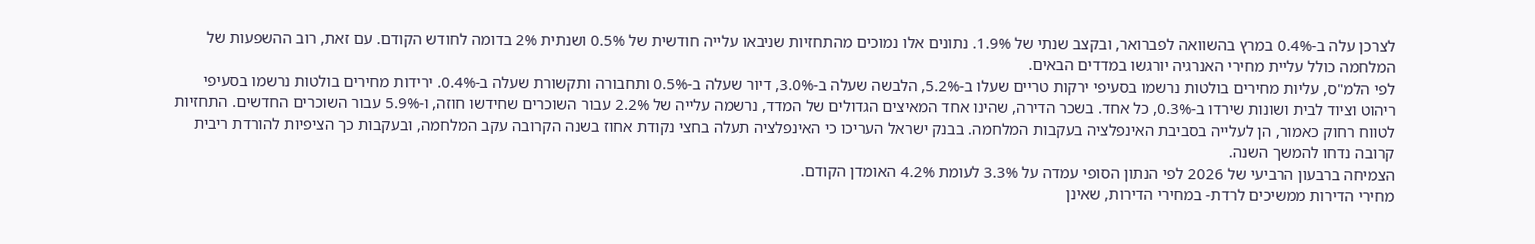לצרכן עלה ב-0.4% במרץ בהשוואה לפברואר, ובקצב שנתי של 1.9%. נתונים אלו נמוכים מהתחזיות שניבאו עלייה חודשית של 0.5% ושנתית 2% בדומה לחודש הקודם. עם זאת, רוב ההשפעות של המלחמה כולל עליית מחירי האנרגיה יורגשו במדדים הבאים.
לפי הלמ"ס, עליות מחירים בולטות נרשמו בסעיפי ירקות טריים שעלו ב-5.2%, הלבשה שעלה ב-3.0%, דיור שעלה ב-0.5% ותחבורה ותקשורת שעלה ב-0.4%. ירידות מחירים בולטות נרשמו בסעיפי ריהוט וציוד לבית ושונות שירדו ב-0.3%, כל אחד. בשכר הדירה, שהינו אחד המאיצים הגדולים של המדד, נרשמה עלייה של 2.2% עבור השוכרים שחידשו חוזה, ו-5.9% עבור השוכרים החדשים. התחזיות לטווח רחוק כאמור, הן לעלייה בסביבת האינפלציה בעקבות המלחמה. בבנק ישראל העריכו כי האינפלציה תעלה בחצי נקודת אחוז בשנה הקרובה עקב המלחמה, ובעקבות כך הציפיות להורדת ריבית קרובה נדחו להמשך השנה.
הצמיחה ברבעון הרביעי של 2026 לפי הנתון הסופי עמדה על 3.3% לעומת 4.2% האומדן הקודם.
מחירי הדירות ממשיכים לרדת- במחירי הדירות, שאינן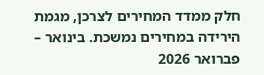חלק ממדד המחירים לצרכן, מגמת הירידה במחירים נמשכת. בינואר – פברואר 2026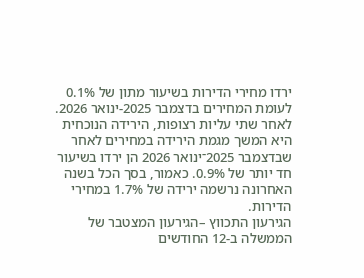ירדו מחירי הדירות בשיעור מתון של 0.1% לעומת המחירים בדצמבר 2025-ינואר 2026.
לאחר שתי עליות רצופות, הירידה הנוכחית היא המשך מגמת הירידה במחירים לאחר שבדצמבר 2025־ינואר 2026 הן ירדו בשיעור חד יותר של 0.9%. כאמור, בסך הכל בשנה האחרונה נרשמה ירידה של 1.7% במחירי הדירות.
הגירעון התכווץ –הגירעון המצטבר של הממשלה ב-12 החודשים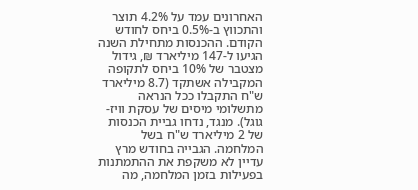האחרונים עמד על 4.2% תוצר והתכווץ ב-0.5% ביחס לחודש הקודם. ההכנסות מתחילת השנה הגיעו ל-147 מיליארד ₪, גידול מצטבר של 10% ביחס לתקופה המקבילה אשתקד (8.7 מיליארד ש"ח התקבלו ככל הנראה מתשלומי מיסים של עסקת וויז-גוגל). מנגד, נדחו גביית הכנסות של 2 מיליארד ש"ח בשל המלחמה. הגבייה בחודש מרץ עדיין לא משקפת את ההתמתנות בפעילות בזמן המלחמה, מה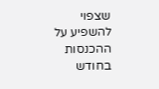שצפוי להשפיע על ההכנסות בחודש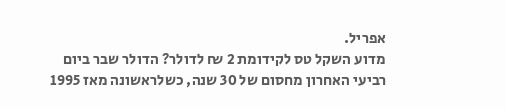אפריל.
מדוע השקל טס לקידומת 2 ₪ לדולר? הדולר שבר ביום רביעי האחרון מחסום של 30 שנה, כשלראשונה מאז 1995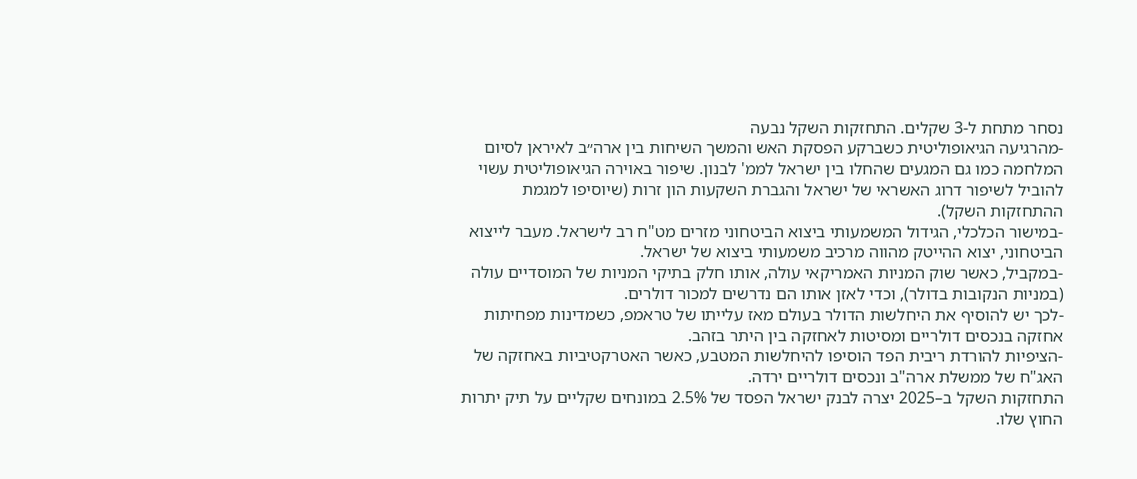נסחר מתחת ל-3 שקלים. התחזקות השקל נבעה
-מהרגיעה הגיאופוליטית כשברקע הפסקת האש והמשך השיחות בין ארה״ב לאיראן לסיום המלחמה כמו גם המגעים שהחלו בין ישראל לממ' לבנון. שיפור באוירה הגיאופוליטית עשוי להוביל לשיפור דרוג האשראי של ישראל והגברת השקעות הון זרות (שיוסיפו למגמת ההתחזקות השקל).
-במישור הכלכלי, הגידול המשמעותי ביצוא הביטחוני מזרים מט"ח רב לישראל. מעבר לייצוא הביטחוני, יצוא ההייטק מהווה מרכיב משמעותי ביצוא של ישראל.
-במקביל, כאשר שוק המניות האמריקאי עולה, אותו חלק בתיקי המניות של המוסדיים עולה (במניות הנקובות בדולר), וכדי לאזן אותו הם נדרשים למכור דולרים.
-לכך יש להוסיף את היחלשות הדולר בעולם מאז עלייתו של טראמפ, כשמדינות מפחיתות אחזקה בנכסים דולריים ומסיטות לאחזקה בין היתר בזהב.
-הציפיות להורדת ריבית הפד הוסיפו להיחלשות המטבע, כאשר האטרקטיביות באחזקה של האג"ח של ממשלת ארה"ב ונכסים דולריים ירדה.
התחזקות השקל ב–2025 יצרה לבנק ישראל הפסד של 2.5% במונחים שקליים על תיק יתרות החוץ שלו.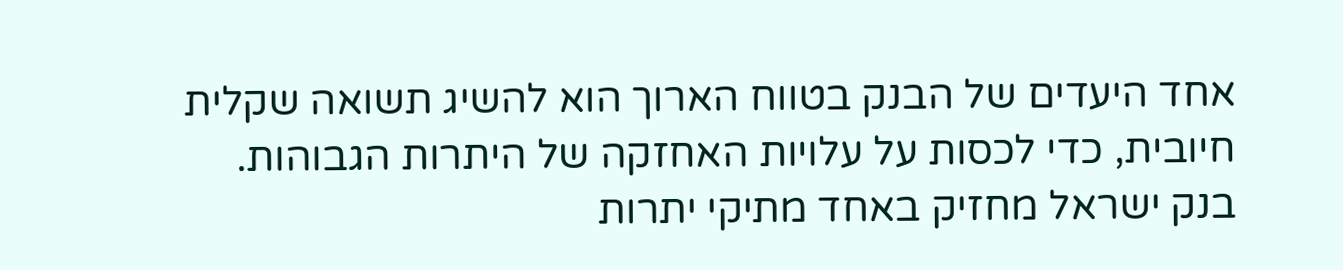אחד היעדים של הבנק בטווח הארוך הוא להשיג תשואה שקלית חיובית, כדי לכסות על עלויות האחזקה של היתרות הגבוהות. בנק ישראל מחזיק באחד מתיקי יתרות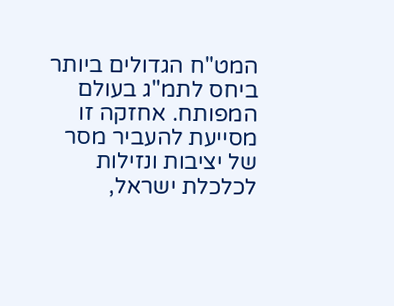המט"ח הגדולים ביותר ביחס לתמ"ג בעולם המפותח. אחזקה זו מסייעת להעביר מסר של יציבות ונזילות לכלכלת ישראל,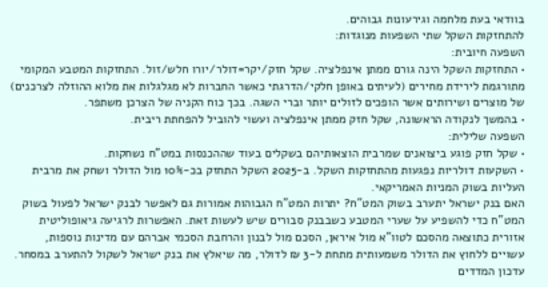בוודאי בעת מלחמה וגירעונות גבוהים.
להתחזקות השקל שתי השפעות מנוגדות:
השפעה חיובית:
• התחזקות השקל הינה גורם ממתן אינפלציה. שקל חזק/יקר=דולר/יורו חלש/זול. התחזקות המטבע המקומי מתורגמת לירידת מחירים (לעיתים באופן חלקי/הדרגתי כאשר החברות לא מגלגלות את מלוא ההוזלה לצרכנים) של מוצרים ושירותים אשר הופכים לזולים יותר וברי השגה. בכך כוח הקניה של הצרכן משתפר.
• בהמשך לנקודה הראשונה, שקל חזק ממתן אינפלציה ועשוי להוביל להפחתת ריבית.
השפעה שלילית:
• שקל חזק פוגע ביצואנים שמרבית הוצאותיהם בשקלים בעוד שההכנסות במט"ח נשחקות.
• השקעות דולריות נפגעות מהתחזקות השקל. ב-2025 השקל התחזק בכ-10% מול הדולר ושחק את מרבית העליות בשוק המניות האמריקאי.
האם בנק ישראל יתערב בשוק המט"ח? יתרות המט"ח הגבוהות אמורות גם לאפשר לבנק ישראל לפעול בשוק המט"ח כדי להשפיע על שערי המטבע כשבבנק סבורים שיש לעשות זאת. האפשרות לרגיעה גיאופוליטית אזורית כתוצאה מהסכם לטוו"א מול איראן, הסכם מול לבנון והרחבת הסכמי אברהם עם מדינות נוספות, עשויים ללחוץ את הדולר משמעותית מתחת ל-3 ₪ לדולר, מה שיאלץ את בנק ישראל לשקול להתערב במסחר.
עדכון המדדים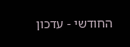החודשי - עדכון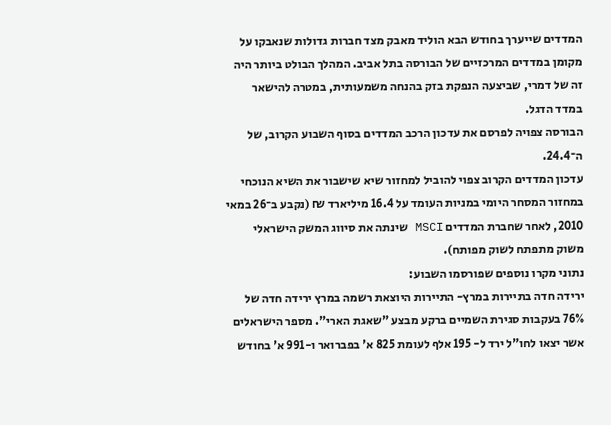המדדים שייערך בחודש הבא הוליד מאבק מצד חברות גדולות שנאבקו על מקומן במדדים המרכזיים של הבורסה בתל אביב. המהלך הבולט ביותר היה זה של דמרי, שביצעה הנפקת בזק בהנחה משמעותית, במטרה להישאר במדד הדגל.
הבורסה צפויה לפרסם את עדכון הרכב המדדים בסוף השבוע הקרוב, של ה־24.4.
עדכון המדדים הקרוב צפוי להוביל למחזור שיא שישבור את השיא הנוכחי במחזור המסחר היומי במניות העומד על 16.4 מיליארד ₪ (נקבע ב־26 במאי 2010, לאחר שחברת המדדים MSCI שינתה את סיווג המשק הישראלי משוק מתפתח לשוק מפותח).
נתוני מקרו נוספים שפורסמו השבוע:
ירידה חדה בתיירות במרץ- התיירות היוצאת רשמה במרץ ירידה חדה של 76% בעקבות סגירת השמיים ברקע מבצע "שאגת הארי". מספר הישראלים אשר יצאו לחו"ל ירד ל- 195 אלף לעומת 825 א' בפברואר ו-991 א' בחודש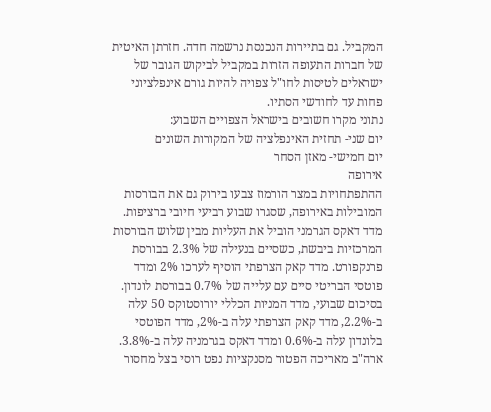המקביל. גם בתיירות הנכנסת נרשמה חדה. חזרתן האיטית של חברות התעופה הזרות במקביל לביקוש הגובר של ישראלים לטיסות לחו"ל צפויה להיות גורם אינפלציוני פחות עד לחודשי הסתיו.
נתוני מקרו חשובים בישראל הצפויים השבוע:
יום שני- תחזית האינפלציה של המקורות השונים
יום חמישי- מאזן הסחר
אירופה
ההתפתחויות במצר הורמוז צבעו בירוק גם את הבורסות המובילות באירופה, שסגרו שבוע רביעי חיובי ברציפות. מדד דאקס הגרמני הוביל את העליות מבין שלוש הבורסות המרכזיות ביבשת, כשסיים בנעילה של 2.3% בבורסת פרנקפורט. מדד קאק הצרפתי הוסיף לערכו 2% ומדד פוטסי הבריטי סיים עם עלייה של 0.7% בבורסת לונדון.
בסיכום שבועי, מדד המניות הכללי יורוסטוקס 50 עלה ב-2.2%, מדד קאק הצרפתי עלה ב-2%, מדד הפוטסי בלונדון עלה ב-0.6% ומדד דאקס בגרמניה עלה ב-3.8%.
ארה"ב מאריכה הפטור מסנקציות נפט רוסי בצל מחסור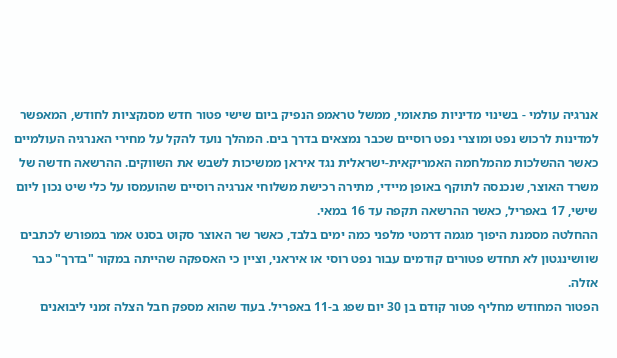אנרגיה עולמי - בשינוי מדיניות פתאומי, ממשל טראמפ הנפיק ביום שישי פטור חדש מסנקציות לחודש, המאפשר למדינות לרכוש נפט ומוצרי נפט רוסיים שכבר נמצאים בדרך בים. המהלך נועד להקל על מחירי האנרגיה העולמיים כאשר ההשלכות מהמלחמה האמריקאית-ישראלית נגד איראן ממשיכות לשבש את השווקים. ההרשאה חדשה של משרד האוצר, שנכנסה לתוקף באופן מיידי, מתירה רכישת משלוחי אנרגיה רוסיים שהועמסו על כלי שיט נכון ליום שישי, 17 באפריל, כאשר ההרשאה תקפה עד 16 במאי.
ההחלטה מסמנת היפוך מגמה דרמטי מלפני כמה ימים בלבד, כאשר שר האוצר סקוט בסנט אמר במפורש לכתבים שוושינגטון לא תחדש פטורים קודמים עבור נפט רוסי או איראני, וציין כי האספקה שהייתה במקור "בדרך" כבר אזלה.
הפטור המחודש מחליף פטור קודם בן 30 יום שפג ב-11 באפריל. בעוד שהוא מספק חבל הצלה זמני ליבואנים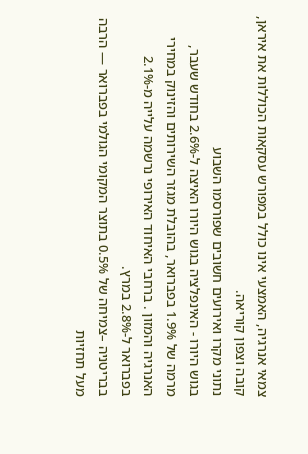צמאי אנרגיה, האמצעי אינו כולל במפורש עסקאות הכוללות את איראן, קובה וצפון קוריאה.
נתוני מקרו ואירועים חשובים שפורסמו השבוע
בגוש היורו - האינפלציה בגוש היורו האיצה ל-2.6% בחודש שעבר, מרמה של 1.9% בפברואר, בהובלת מגזר השירותים והזינוק במחירי האנרגיה והמזון . ברחבי האיחוד האירופי נרשמה עלייה מ-2.1% בפברואר ל-2.8% במרץ.
בבריטניה –צמיחה של 0.5% בתוצר המקומי הגולמי בפברואר — הרבה מעל תחזיות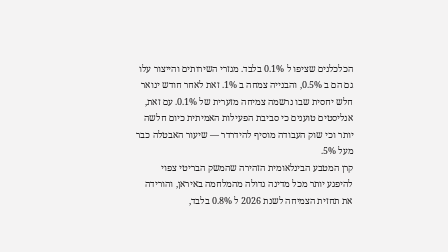הכלכלנים שציפו ל 0.1% בלבד. מגזרי השירותים והייצור עלו גם הם ב 0.5%, והבנייה צמחה ב 1%. זאת לאחר חודש ינואר חלש יחסית שבו נרשמה צמיחה מזערית של 0.1%. עם זאת, אנליסטים טוענים כי סביבת הפעילות האמיתית כיום חלשה יותר וכי שוק העבודה מוסיף להידרדר — שיעור האבטלה כבר מעל 5%.
קרן המטבע הבינלאומית הזהירה שהמשק הבריטי צפוי להיפגע יותר מכל מדינה גדולה מהמלחמה באיראן, והורידה את תחזית הצמיחה לשנת 2026 ל 0.8% בלבד,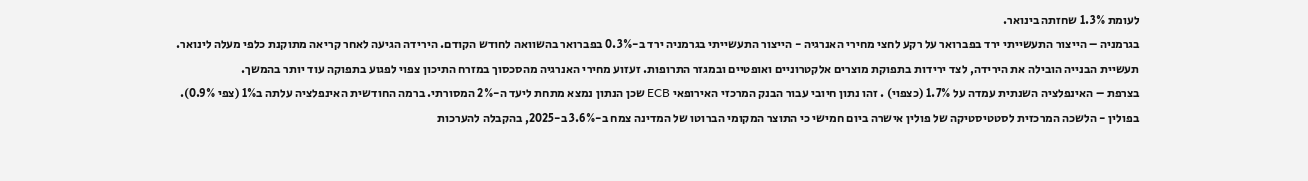לעומת 1.3% שחזתה בינואר.
בגרמניה – הייצור התעשייתי ירד בפברואר על רקע לחצי מחירי האנרגיה - הייצור התעשייתי בגרמניה ירד ב-0.3% בפברואר בהשוואה לחודש הקודם. הירידה הגיעה לאחר קריאה מתוקנת כלפי מעלה לינואר. תעשיית הבנייה הובילה את הירידה, לצד ירידות בתפוקת מוצרים אלקטרוניים ואופטיים ובמגזר התרופות. זעזוע מחירי האנרגיה מהסכסוך במזרח התיכון צפוי לפגוע בתפוקה עוד יותר בהמשך.
בצרפת – האינפלציה השנתית עמדה על 1.7% (כצפוי) . זהו נתון חיובי עבור הבנק המרכזי האירופאי ECB שכן הנתון נמצא מתחת ליעד ה-2% המסורתי. ברמה החודשית האינפלציה עלתה ב1% (צפי 0.9%).
בפולין - הלשכה המרכזית לסטטיסטיקה של פולין אישרה ביום חמישי כי התוצר המקומי הברוטו של המדינה צמח ב-3.6% ב-2025, בהקבלה להערכות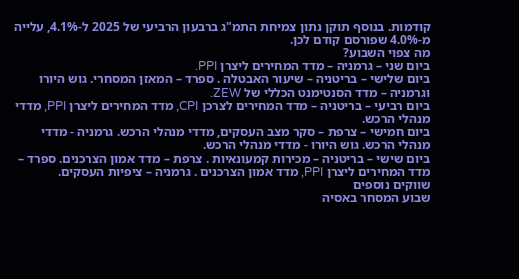קודמות. בנוסף תוקן נתון צמיחת התמ"ג ברבעון הרביעי של 2025 ל-4.1%, עלייה מ-4.0% שפורסם קודם לכן.
מה צפוי השבוע?
ביום שני – גרמניה – מדד המחירים ליצרן PPI.
ביום שלישי – בריטניה – שיעור האבטלה . ספרד – המאזן המסחרי. גוש היורו וגרמניה – מדד הסנטימנט הכללי של ZEW.
ביום רביעי – בריטניה – מדד המחירים לצרכן CPI, מדד המחירים ליצרן PPI, מדדי מנהלי הרכש.
ביום חמישי – צרפת – סקר מצב העסקים, מדדי מנהלי הרכש. גרמניה - מדדי מנהלי הרכש. גוש היורו - מדדי מנהלי הרכש.
ביום שישי – בריטניה – מכירות קמעונאיות . צרפת – מדד אמון הצרכנים. ספרד – מדד המחירים ליצרן PPI, מדד אמון הצרכנים . גרמניה – ציפיות העסקים.
שווקים נוספים
שבוע המסחר באסיה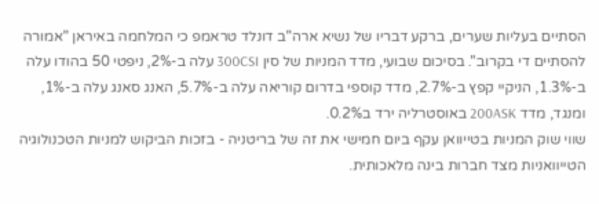הסתיים בעליות שערים, ברקע דבריו של נשיא ארה"ב דונלד טראמפ כי המלחמה באיראן "אמורה להסתיים די בקרוב". בסיכום שבועי, מדד המניות של סין 300CSI עלה ב-2%, ניפטי 50 בהודו עלה ב-1.3%, הניקיי קפץ ב-2.7%, מדד קוספי בדרום קוריאה עלה ב-5.7%, האנג סאנג עלה ב-1%, ומנגד, מדד 200ASK באוסטרליה ירד ב0.2%.
שווי שוק המניות בטייוואן עקף ביום חמישי את זה של בריטניה - בזכות הביקוש למניות הטכנולוגיה הטייוואניות מצד חברות בינה מלאכותית.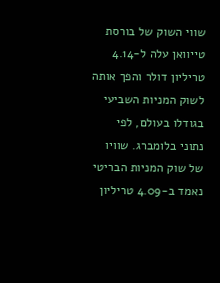שווי השוק של בורסת טייוואן עלה ל-4.14 טריליון דולר והפך אותה לשוק המניות השביעי בגודלו בעולם, לפי נתוני בלומברג. שוויו של שוק המניות הבריטי נאמד ב-4.09 טריליון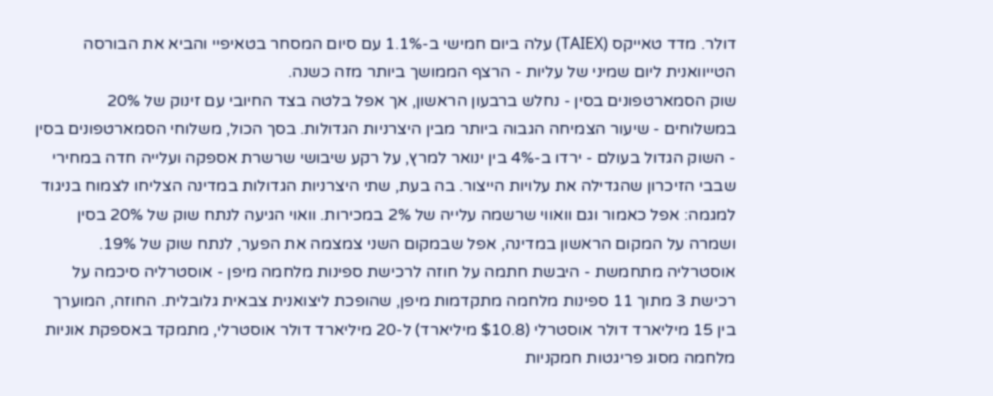דולר. מדד טאייקס (TAIEX) עלה ביום חמישי ב-1.1% עם סיום המסחר בטאיפיי והביא את הבורסה הטייוואנית ליום שמיני של עליות - הרצף הממושך ביותר מזה כשנה.
שוק הסמארטפונים בסין - נחלש ברבעון הראשון, אך אפל בלטה בצד החיובי עם זינוק של 20% במשלוחים - שיעור הצמיחה הגבוה ביותר מבין היצרניות הגדולות. בסך הכול, משלוחי הסמארטפונים בסין - השוק הגדול בעולם - ירדו ב-4% בין ינואר למרץ, על רקע שיבושי שרשרת אספקה ועלייה חדה במחירי שבבי הזיכרון שהגדילה את עלויות הייצור. בה בעת, שתי היצרניות הגדולות במדינה הצליחו לצמוח בניגוד למגמה: אפל כאמור וגם וואווי שרשמה עלייה של 2% במכירות. וואוי הגיעה לנתח שוק של 20% בסין ושמרה על המקום הראשון במדינה, אפל שבמקום השני צמצמה את הפער, לנתח שוק של 19%.
אוסטרליה מתחמשת - היבשת חתמה על חוזה לרכישת ספינות מלחמה מיפן - אוסטרליה סיכמה על רכישת 3 מתוך 11 ספינות מלחמה מתקדמות מיפן, שהופכת ליצואנית צבאית גלובלית. החוזה, המוערך בין 15 מיליארד דולר אוסטרלי ($10.8 מיליארד) ל-20 מיליארד דולר אוסטרלי, מתמקד באספקת אוניות מלחמה מסוג פריגטות חמקניות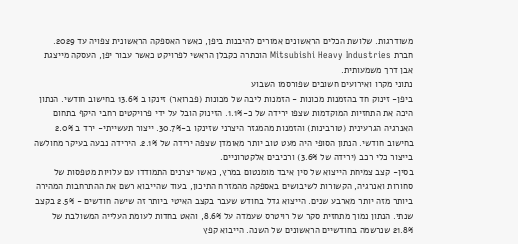משודרגות. שלושת הכלים הראשונים אמורים להיבנות ביפן, כאשר האספקה הראשונית צפויה עד 2029. חברת Mitsubishi Heavy Industries הוכתרה כקבלן הראשי לפרויקט כאשר עבור יפן, העסקה מייצגת אבן דרך משמעותית.
נתוני מקרו ואירועים חשובים שפורסמו השבוע
ביפן- זינוק חד בהזמנות מכונות - הזמנות ליבה של מכונות (פברואר) זינקו ב 13.6% בחישוב חודשי. הנתון היכה את התחזיות המוקדמות שצפו ירידה של כ-1.1%. הזינוק הובל על ידי פרויקטים רחבי היקף בתחום האנרגיה הגרעינית (טורבינות) והזמנות מהמגזר היצרני שזינקו ב-30.7%. ייצור תעשייתי- ירד ב 2.0% בחישוב חודשי. הנתון הסופי היה מעט טוב יותר מאומדן שצפה ירידה של 2.1%. הירידה נבעה בעיקר מחולשה בייצור כלי רכב (ירידה של 3.6%) ורכיבים אלקטרוניים.
בסין- קצב צמיחת הייצוא של סין איבד מומנטום במרץ, כאשר יצרנים התמודדו עם עלויות מטפסות של סחורות ואנרגיה, הקשורות לשיבושים באספקה מהמזרח התיכון, בעוד שהייבוא רשם את ההתרחבות המהירה ביותר מזה יותר מארבע שנים. הייצוא גדל בחודש שעבר בקצב האיטי ביותר זה שישה חודשים - 2.5% בקצב שנתי. הנתון נמוך מתחזית סקר של רויטרס שעמדה על 8.6%, והאט בחדות לעומת העלייה המשולבת של 21.8% שנרשמה בחודשיים הראשונים של השנה. הייבוא קפץ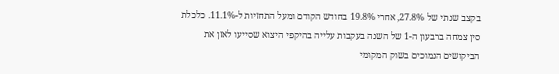בקצב שנתי של 27.8%, אחרי 19.8% בחודש הקודם ומעל התחזיות ל-11.1%. כלכלת סין צמחה ברבעון ה-1 של השנה בעקבות עלייה בהיקפי היצוא שסייעו לאזן את הביקושים הנמוכים בשוק המקומי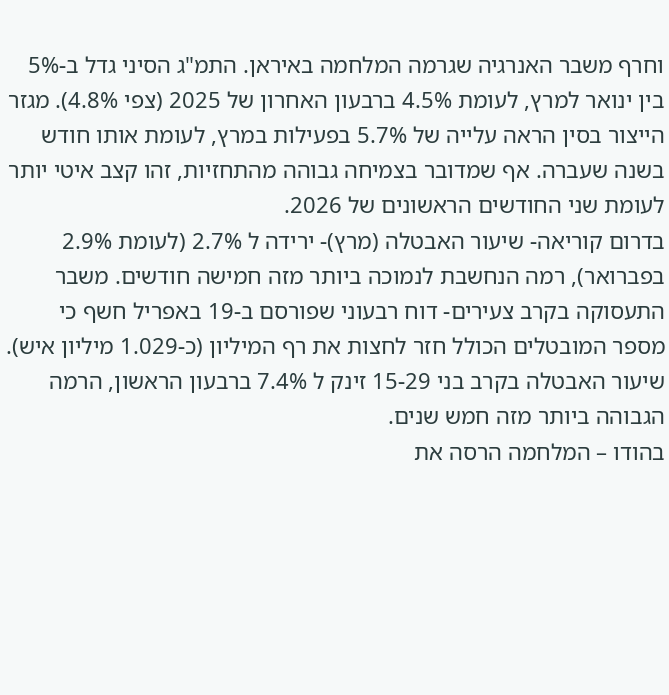וחרף משבר האנרגיה שגרמה המלחמה באיראן. התמ"ג הסיני גדל ב-5% בין ינואר למרץ, לעומת 4.5% ברבעון האחרון של 2025 (צפי 4.8%). מגזר הייצור בסין הראה עלייה של 5.7% בפעילות במרץ, לעומת אותו חודש בשנה שעברה. אף שמדובר בצמיחה גבוהה מהתחזיות, זהו קצב איטי יותר לעומת שני החודשים הראשונים של 2026.
בדרום קוריאה- שיעור האבטלה (מרץ)- ירידה ל 2.7% (לעומת 2.9% בפברואר), רמה הנחשבת לנמוכה ביותר מזה חמישה חודשים. משבר התעסוקה בקרב צעירים- דוח רבעוני שפורסם ב-19 באפריל חשף כי מספר המובטלים הכולל חזר לחצות את רף המיליון (כ-1.029 מיליון איש). שיעור האבטלה בקרב בני 15-29 זינק ל 7.4% ברבעון הראשון, הרמה הגבוהה ביותר מזה חמש שנים.
בהודו – המלחמה הרסה את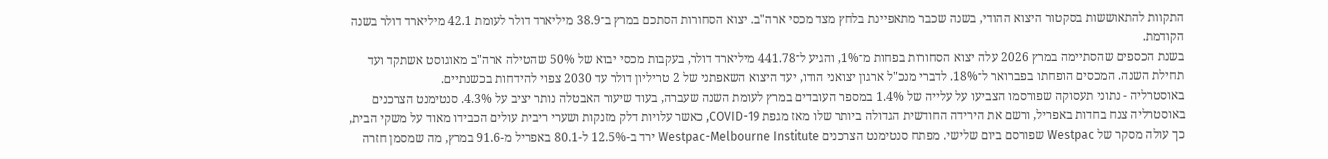התקוות להתאוששות בסקטור היצוא ההודי, בשנה שכבר מתאפיינת בלחץ מצד מכסי ארה"ב. יצוא הסחורות הסתכם במרץ ב־38.9 מיליארד דולר לעומת 42.1 מיליארד דולר בשנה הקודמת.
בשנת הכספים שהסתיימה במרץ 2026 עלה יצוא הסחורות בפחות מ־1%, והגיע ל־441.78 מיליארד דולר, בעקבות מכסי יבוא של 50% שהטילה ארה"ב מאוגוסט אשתקד ועד תחילת השנה. המכסים הופחתו בפברואר ל־18%. לדברי מנכ"ל ארגון יצואני הודו, יעד היצוא השאפתני של 2 טריליון דולר עד 2030 צפוי להידחות בכשנתיים.
באוסטרליה - נתוני תעסוקה שפורסמו הצביעו על עלייה של 1.4% במספר העובדים במרץ לעומת השנה שעברה, בעוד שיעור האבטלה נותר יציב על 4.3%. סנטימנט הצרכנים באוסטרליה צנח בחדות באפריל, ורשם את הירידה החודשית הגדולה ביותר שלו מאז מגפת COVID-19, כאשר עלויות דלק מזנקות ושערי ריבית עולים הכבידו מאוד על משקי הבית, כך עולה מסקר של Westpac שפורסם ביום שלישי. מפתח סנטימנט הצרכנים Westpac-Melbourne Institute ירד ב-12.5% ל-80.1 באפריל מ-91.6 במרץ, מה שמסמן חזרה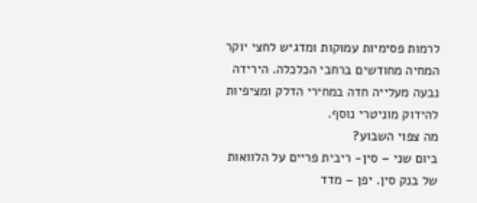לרמות פסימיות עמוקות ומדגיש לחצי יוקר המחיה מחודשים ברחבי הכלכלה. הירידה נבעה מעלייה חדה במחירי הדלק ומציפיות להידוק מוניטרי נוסף.
מה צפוי השבוע?
ביום שני – סין- ריבית פריים על הלוואות של בנק סין. יפן – מדד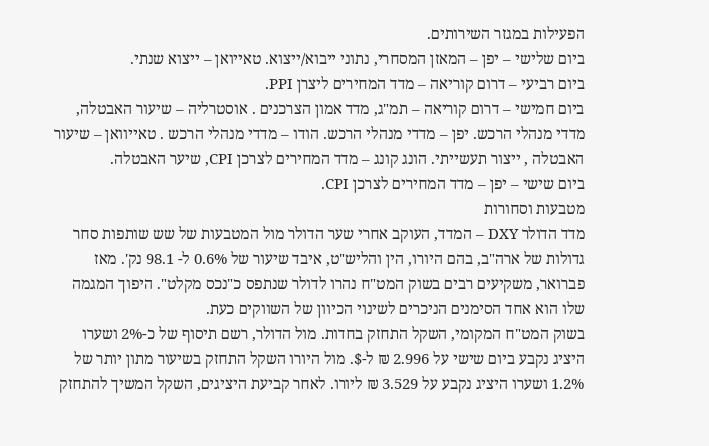הפעילות במגזר השירותים.
ביום שלישי – יפן – המאזן המסחרי, נתוני ייבוא/ייצוא. טאייואן – ייצוא שנתי.
ביום רביעי – דרום קוריאה – מדד המחירים ליצרן PPI.
ביום חמישי – דרום קוריאה – תמ"ג, מדד אמון הצרכנים . אוסטרליה – שיעור האבטלה, מדדי מנהלי הרכש. יפן – מדדי מנהלי הרכש. הודו – מדדי מנהלי הרכש . טאייוואן – שיעור האבטלה , ייצור תעשייתי. הונג קונג – מדד המחירים לצרכן CPI, שיער האבטלה.
ביום שישי – יפן – מדד המחירים לצרכן CPI.
מטבעות וסחורות
מדד הדולר DXY – המדד, העוקב אחרי שער הדולר מול המטבעות של שש שותפות סחר גדולות של ארה"ב, בהם היורו, הין והליש"ט, איבד שיעור של 0.6% ל- 98.1 נק'. מאז פברואר, משקיעים רבים בשוק המט"ח נהרו לדולר שנתפס כ"נכס מקלט". היפוך המגמה שלו הוא אחד הסימנים הניכרים לשינוי הכיוון של השווקים כעת.
בשוק המט"ח המקומי, השקל התחזק בחדות. מול הדולר, רשם תיסוף של כ-2% ושערו היציג נקבע ביום שישי על 2.996 ₪ ל-$. מול היורו השקל התחזק בשיעור מתון יותר של 1.2% ושערו היציג נקבע על 3.529 ₪ ליורו. לאחר קביעת היציגים, השקל המשיך להתחזק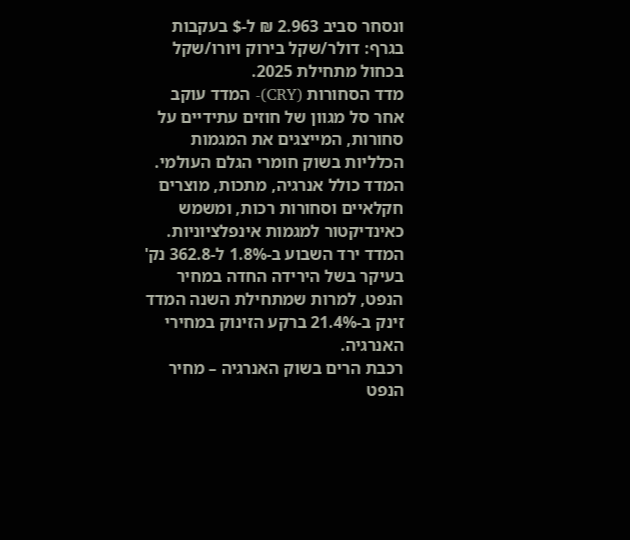ונסחר סביב 2.963 ₪ ל-$ בעקבות
בגרף: דולר/שקל בירוק ויורו/שקל בכחול מתחילת 2025.
מדד הסחורות (CRY)- המדד עוקב אחר סל מגוון של חוזים עתידיים על סחורות, המייצגים את המגמות הכלליות בשוק חומרי הגלם העולמי. המדד כולל אנרגיה, מתכות, מוצרים חקלאיים וסחורות רכות, ומשמש כאינדיקטור למגמות אינפלציוניות. המדד ירד השבוע ב-1.8% ל-362.8 נק' בעיקר בשל הירידה החדה במחיר הנפט, למרות שמתחילת השנה המדד זינק ב-21.4% ברקע הזינוק במחירי האנרגיה.
רכבת הרים בשוק האנרגיה – מחיר הנפט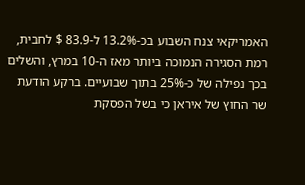האמריקאי צנח השבוע בכ-13.2% ל-83.9 $ לחבית, רמת הסגירה הנמוכה ביותר מאז ה-10 במרץ, והשלים בכך נפילה של כ-25% בתוך שבועיים. ברקע הודעת שר החוץ של איראן כי בשל הפסקת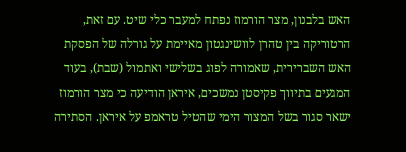האש בלבנון, מצר הורמוז נפתח למעבר כלי שיט. עם זאת, הרטוריקה בין טהרן לוושינגטון מאיימת על גורלה של הפסקת האש השברירית, שאמורה לפוג בשלישי ואתמול (שבת), בעוד המגעים בתיווך פקיסטן נמשכים, איראן הודיעה כי מצר הורמוז ישאר סגור בשל המצור הימי שהטיל טראמפ על איראן. הסתירה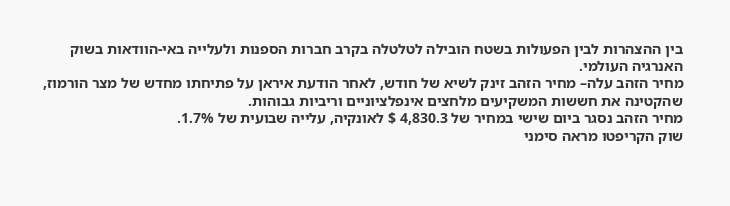בין ההצהרות לבין הפעולות בשטח הובילה לטלטלה בקרב חברות הספנות ולעלייה באי-הוודאות בשוק האנרגיה העולמי.
מחיר הזהב עלה– מחיר הזהב זינק לשיא של חודש, לאחר הודעת איראן על פתיחתו מחדש של מצר הורמוז, שהקטינה את חששות המשקיעים מלחצים אינפלציוניים וריביות גבוהות.
מחיר הזהב נסגר ביום שישי במחיר של 4,830.3 $ לאונקיה, עלייה שבועית של 1.7%.
שוק הקריפטו מראה סימני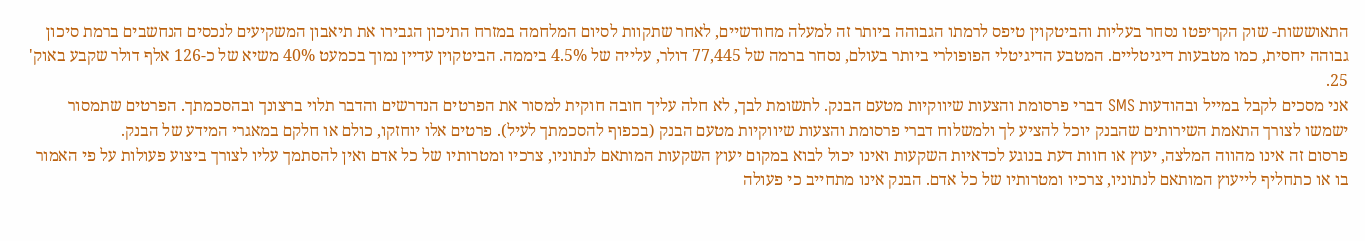התאוששות- שוק הקריפטו נסחר בעליות והביטקוין טיפס לרמתו הגבוהה ביותר זה למעלה מחודשיים, לאחר שתקוות לסיום המלחמה במזרח התיכון הגבירו את תיאבון המשקיעים לנכסים הנחשבים ברמת סיכון גבוהה יחסית, כמו מטבעות דיגיטליים. המטבע הדיגיטלי הפופולרי ביותר בעולם, נסחר ברמה של 77,445 דולר, עלייה של 4.5% ביממה. הביטקוין עדיין נמוך בכמעט 40% משיא של כ-126 אלף דולר שקבע באוק' 25.
אני מסכים לקבל במייל ובהודעות SMS דברי פרסומת והצעות שיווקיות מטעם הבנק. לתשומת לבך, לא חלה עליך חובה חוקית למסור את הפרטים הנדרשים והדבר תלוי ברצונך ובהסכמתך. הפרטים שתמסור ישמשו לצורך התאמת השירותים שהבנק יוכל להציע לך ולמשלוח דברי פרסומת והצעות שיווקיות מטעם הבנק (בכפוף להסכמתך לעיל). פרטים אלו יוחזקו, כולם או חלקם במאגרי המידע של הבנק.
פרסום זה אינו מהווה המלצה, יעוץ או חוות דעת בנוגע לכדאיות השקעות ואינו יכול לבוא במקום יעוץ השקעות המותאם לנתוניו, צרכיו ומטרותיו של כל אדם ואין להסתמך עליו לצורך ביצוע פעולות על פי האמור בו או כתחליף לייעוץ המותאם לנתוניו, צרכיו ומטרותיו של כל אדם. הבנק אינו מתחייב כי פעולה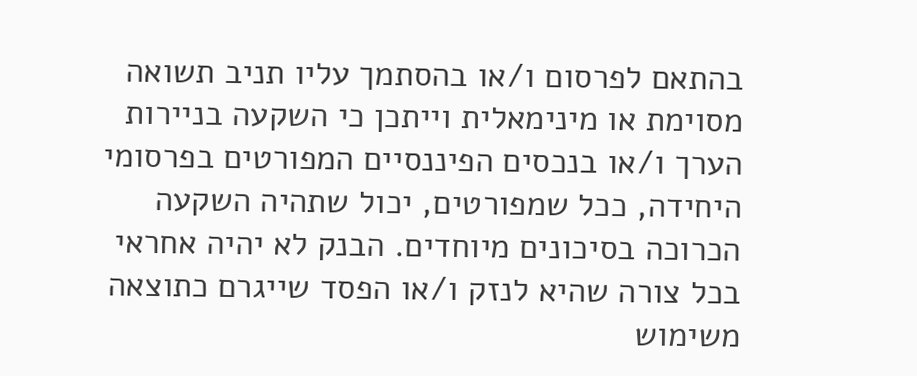בהתאם לפרסום ו/או בהסתמך עליו תניב תשואה מסוימת או מינימאלית וייתכן כי השקעה בניירות הערך ו/או בנכסים הפיננסיים המפורטים בפרסומי היחידה, ככל שמפורטים, יכול שתהיה השקעה הכרוכה בסיכונים מיוחדים. הבנק לא יהיה אחראי בכל צורה שהיא לנזק ו/או הפסד שייגרם כתוצאה משימוש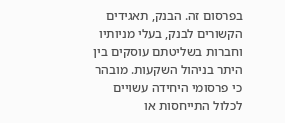בפרסום זה. הבנק, תאגידים הקשורים לבנק, בעלי מניותיו וחברות בשליטתם עוסקים בין היתר בניהול השקעות. מובהר כי פרסומי היחידה עשויים לכלול התייחסות או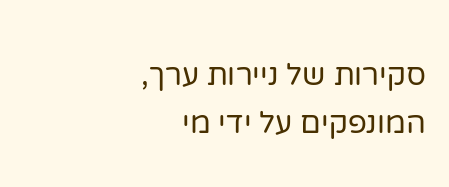סקירות של ניירות ערך, המונפקים על ידי מי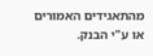מהתאגידים האמורים או ע"י הבנק.